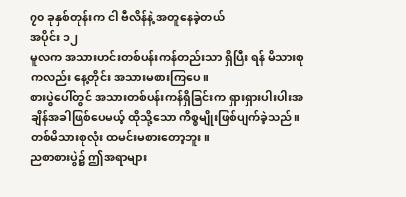၇၀ ခုနှစ်တုန်းက ငါ ဗီလိန်နဲ့ အတူနေခဲ့တယ်
အပိုင်း ၁၂
မူလက အသားဟင်းတစ်ပန်းကန်တည်းသာ ရှိပြီး ရန် မိသားစုကလည်း နေ့တိုင်း အသားမစားကြပေ။
စားပွဲပေါ်တွင် အသားတစ်ပန်းကန်ရှိခြင်းက ရှားရှားပါးပါးအချိန်အခါဖြစ်ပေမယ့် ထိုသို့သော ကိစ္စမျိုးဖြစ်ပျက်ခဲ့သည်။
တစ်မိသားစုလုံး ထမင်းမစားတော့ဘူး။
ညစာစားပွဲ၌ ဤအရာများ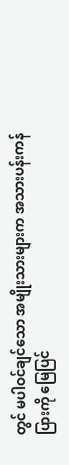တွင် မပါဝင်ချင်သော အမျိုးသားများက အသားပန်းကန်ပြားကို မြေပြင်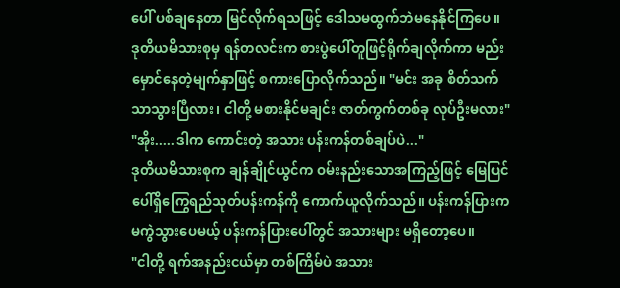ပေါ် ပစ်ချနေတာ မြင်လိုက်ရသဖြင့် ဒေါသမထွက်ဘဲမနေနိုင်ကြပေ။
ဒုတိယမိသားစုမှ ရန်တလင်းက စားပွဲပေါ်တူဖြင့်ရိုက်ချလိုက်ကာ မည်းမှောင်နေတဲ့မျက်နှာဖြင့် စကားပြောလိုက်သည်။ "မင်း အခု စိတ်သက်သာသွားပြီလား၊ ငါတို့ မစားနိုင်မချင်း ဇာတ်ကွက်တစ်ခု လုပ်ဦးမလား"
"အိုး.....ဒါက ကောင်းတဲ့ အသား ပန်းကန်တစ်ချပ်ပဲ..."
ဒုတိယမိသားစုက ချန်ချိုင်ယွင်က ဝမ်းနည်းသောအကြည့်ဖြင့် မြေပြင်ပေါ်ရှိကြွေရည်သုတ်ပန်းကန်ကို ကောက်ယူလိုက်သည်။ ပန်းကန်ပြားက မကွဲသွားပေမယ့် ပန်းကန်ပြားပေါ်တွင် အသားများ မရှိတော့ပေ။
"ငါတို့ ရက်အနည်းငယ်မှာ တစ်ကြိမ်ပဲ အသား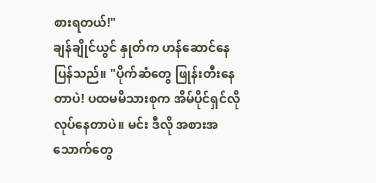စားရတယ်!"
ချန်ချိုင်ယွင် နှုတ်က ဟန်ဆောင်နေပြန်သည်။ "ပိုက်ဆံတွေ ဖြုန်းတီးနေတာပဲ! ပထမမိသားစုက အိမ်ပိုင်ရှင်လိုလုပ်နေတာပဲ။ မင်း ဒီလို အစားအသောက်တွေ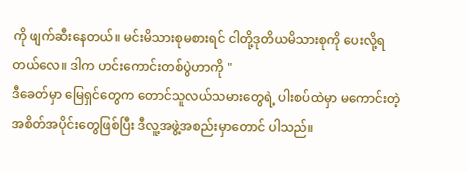ကို ဖျက်ဆီးနေတယ်။ မင်းမိသားစုမစားရင် ငါတို့ဒုတိယမိသားစုကို ပေးလို့ရတယ်လေ။ ဒါက ဟင်းကောင်းတစ်ပွဲဟာကို "
ဒီခေတ်မှာ မြေရှင်တွေက တောင်သူလယ်သမားတွေရဲ့ ပါးစပ်ထဲမှာ မကောင်းတဲ့ အစိတ်အပိုင်းတွေဖြစ်ပြီး ဒီလူ့အဖွဲ့အစည်းမှာတောင် ပါသည်။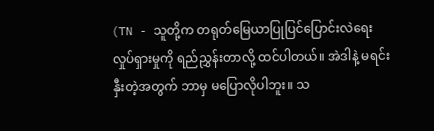(TN - သူတို့က တရုတ်မြေယာပြုပြင်ပြောင်းလဲရေး လှုပ်ရှားမှုကို ရည်ညွှန်းတာလို့ ထင်ပါတယ်။ အဲဒါနဲ့ မရင်းနှီးတဲ့အတွက် ဘာမှ မပြောလိုပါဘူး။ သ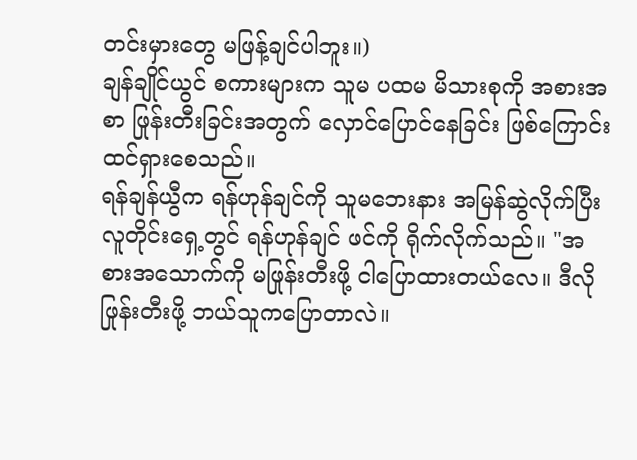တင်းမှားတွေ မဖြန့်ချင်ပါဘူး။)
ချန်ချိုင်ယွင် စကားများက သူမ ပထမ မိသားစုကို အစားအစာ ဖြုန်းတီးခြင်းအတွက် လှောင်ပြောင်နေခြင်း ဖြစ်ကြောင်း ထင်ရှားစေသည်။
ရန်ချန်ယွီက ရန်ဟုန်ချင်ကို သူမဘေးနား အမြန်ဆွဲလိုက်ပြီး လူတိုင်းရှေ့တွင် ရန်ဟုန်ချင် ဖင်ကို ရိုက်လိုက်သည်။ "အစားအသောက်ကို မဖြုန်းတီးဖို့ ငါပြောထားတယ်လေ။ ဒီလို ဖြုန်းတီးဖို့ ဘယ်သူကပြောတာလဲ။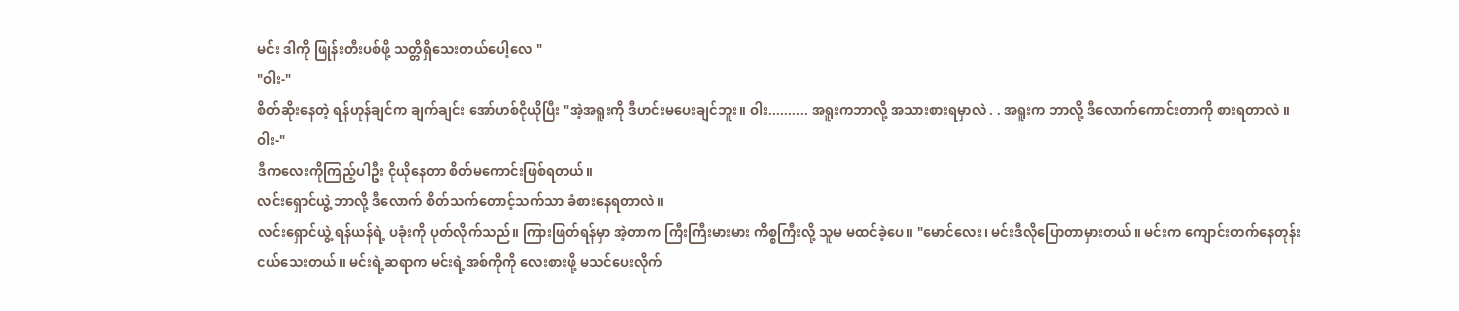မင်း ဒါကို ဖြုန်းတီးပစ်ဖို့ သတ္တိရှိသေးတယ်ပေါ့လေ "
"ဝါး-"
စိတ်ဆိုးနေတဲ့ ရန်ဟုန်ချင်က ချက်ချင်း အော်ဟစ်ငိုယိုပြီး "အဲ့အရူးကို ဒီဟင်းမပေးချင်ဘူး။ ဝါး.......... အရူးကဘာလို့ အသားစားရမှာလဲ . . အရူးက ဘာလို့ ဒီလောက်ကောင်းတာကို စားရတာလဲ ။ ဝါး-"
ဒီကလေးကိုကြည့်ပါဦး ငိုယိုနေတာ စိတ်မကောင်းဖြစ်ရတယ်။
လင်းရှောင်ယွဲ့ ဘာလို့ ဒီလောက် စိတ်သက်တောင့်သက်သာ ခံစားနေရတာလဲ။
လင်းရှောင်ယွဲ့ ရန်ယန်ရဲ့ ပခုံးကို ပုတ်လိုက်သည်။ ကြားဖြတ်ရန်မှာ အဲ့တာက ကြီးကြီးမားမား ကိစ္စကြီးလို့ သူမ မထင်ခဲ့ပေ။ "မောင်လေး၊ မင်းဒီလိုပြောတာမှားတယ်။ မင်းက ကျောင်းတက်နေတုန်း ငယ်သေးတယ်။ မင်းရဲ့ဆရာက မင်းရဲ့အစ်ကိုကို လေးစားဖို့ မသင်ပေးလိုက်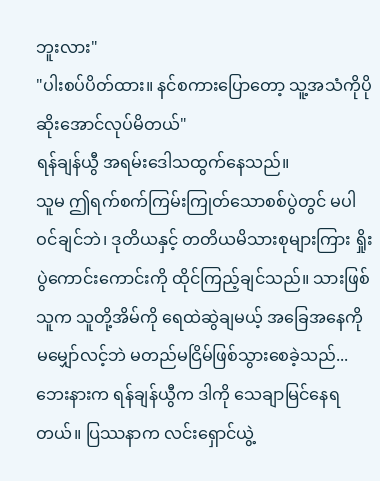ဘူးလား"
"ပါးစပ်ပိတ်ထား။ နင်စကားပြောတော့ သူ့အသံကိုပိုဆိုးအောင်လုပ်မိတယ်"
ရန်ချန်ယွီ အရမ်းဒေါသထွက်နေသည်။
သူမ ဤရက်စက်ကြမ်းကြုတ်သောစစ်ပွဲတွင် မပါဝင်ချင်ဘဲ၊ ဒုတိယနှင့် တတိယမိသားစုများကြား ရှိုးပွဲကောင်းကောင်းကို ထိုင်ကြည့်ချင်သည်။ သားဖြစ်သူက သူတို့အိမ်ကို ရေထဲဆွဲချမယ့် အခြေအနေကို မမျှော်လင့်ဘဲ မတည်မငြိမ်ဖြစ်သွားစေခဲ့သည်...
ဘေးနားက ရန်ချန်ယွီက ဒါကို သေချာမြင်နေရတယ်။ ပြဿနာက လင်းရှောင်ယွဲ့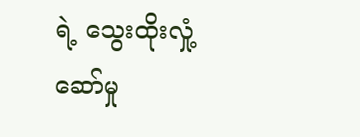ရဲ့ သွေးထိုးလှုံ့ဆော်မှု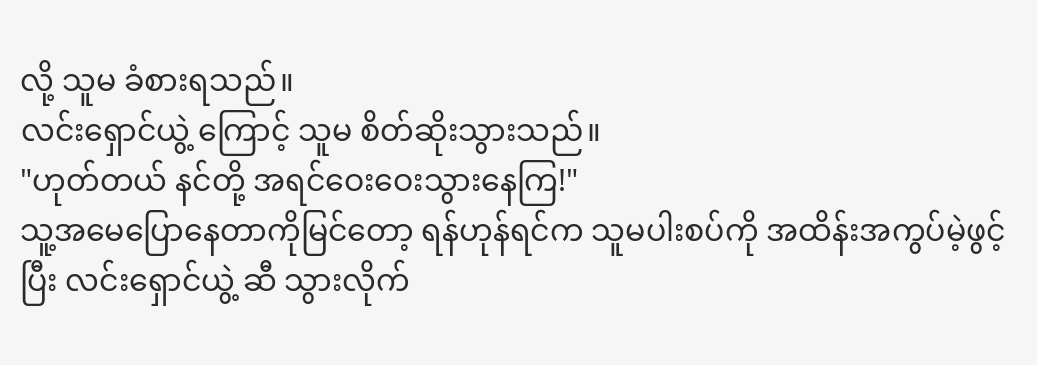လို့ သူမ ခံစားရသည်။
လင်းရှောင်ယွဲ့ ကြောင့် သူမ စိတ်ဆိုးသွားသည်။
"ဟုတ်တယ် နင်တို့ အရင်ဝေးဝေးသွားနေကြ!"
သူ့အမေပြောနေတာကိုမြင်တော့ ရန်ဟုန်ရင်က သူမပါးစပ်ကို အထိန်းအကွပ်မဲ့ဖွင့်ပြီး လင်းရှောင်ယွဲ့ ဆီ သွားလိုက်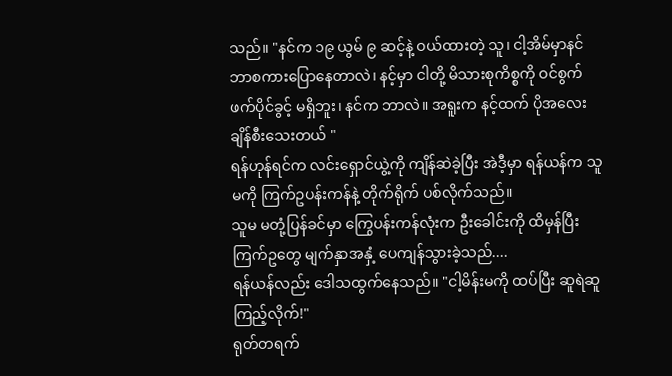သည်။ "နင်က ၁၉ ယွမ် ၉ ဆင့်နဲ့ ဝယ်ထားတဲ့ သူ၊ ငါ့အိမ်မှာနင်ဘာစကားပြောနေတာလဲ၊ နင့်မှာ ငါတို့ မိသားစုကိစ္စကို ဝင်စွက်ဖက်ပိုင်ခွင့် မရှိဘူး၊ နင်က ဘာလဲ။ အရူးက နင့်ထက် ပိုအလေးချိန်စီးသေးတယ် "
ရန်ဟုန်ရင်က လင်းရှောင်ယွဲ့ကို ကျိန်ဆဲခဲ့ပြီး အဲဒီ့မှာ ရန်ယန်က သူမကို ကြက်ဥပန်းကန်နဲ့ တိုက်ရိုက် ပစ်လိုက်သည်။
သူမ မတုံ့ပြန်ခင်မှာ ကြွေပန်းကန်လုံးက ဦးခေါင်းကို ထိမှန်ပြီး ကြက်ဥတွေ မျက်နှာအနှံ့ ပေကျန်သွားခဲ့သည်....
ရန်ယန်လည်း ဒေါသထွက်နေသည်။ "ငါ့မိန်းမကို ထပ်ပြီး ဆူရဲဆူကြည့်လိုက်!"
ရုတ်တရက်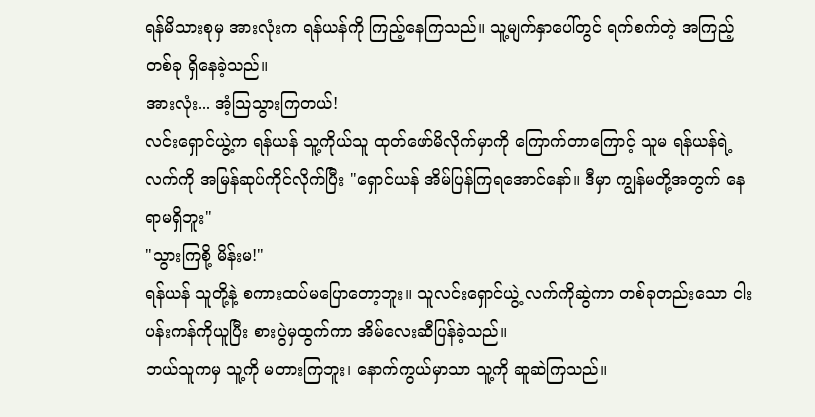ရန်မိသားစုမှ အားလုံးက ရန်ယန်ကို ကြည့်နေကြသည်။ သူ့မျက်နှာပေါ်တွင် ရက်စက်တဲ့ အကြည့်တစ်ခု ရှိနေခဲ့သည်။
အားလုံး... အံ့သြသွားကြတယ်!
လင်းရှောင်ယွဲ့က ရန်ယန် သူ့ကိုယ်သူ ထုတ်ဖော်မိလိုက်မှာကို ကြောက်တာကြောင့် သူမ ရန်ယန်ရဲ့လက်ကို အမြန်ဆုပ်ကိုင်လိုက်ပြီး "ရှောင်ယန် အိမ်ပြန်ကြရအောင်နော်။ ဒီမှာ ကျွန်မတို့အတွက် နေရာမရှိဘူး"
"သွားကြစို့ မိန်းမ!"
ရန်ယန် သူတို့နဲ့ စကားထပ်မပြောတော့ဘူး။ သူလင်းရှောင်ယွဲ့ လက်ကိုဆွဲကာ တစ်ခုတည်းသော ငါးပန်းကန်ကိုယူပြီး စားပွဲမှထွက်ကာ အိမ်လေးဆီပြန်ခဲ့သည်။
ဘယ်သူကမှ သူ့ကို မတားကြဘူး၊ နောက်ကွယ်မှာသာ သူ့ကို ဆူဆဲကြသည်။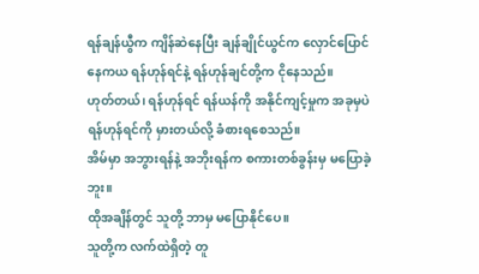ရန်ချန်ယွီက ကျိန်ဆဲနေပြီး ချန်ချိုင်ယွင်က လှောင်ပြောင်နေကယ ရန်ဟုန်ရင်နဲ့ ရန်ဟုန်ချင်တို့က ငိုနေသည်။
ဟုတ်တယ်၊ ရန်ဟုန်ရင် ရန်ယန်ကို အနိုင်ကျင့်မှုက အခုမှပဲ ရန်ဟုန်ရင်ကို မှားတယ်လို့ ခံစားရစေသည်။
အိမ်မှာ အဘွားရန်နဲ့ အဘိုးရန်က စကားတစ်ခွန်းမှ မပြောခဲ့ဘူး။
ထိုအချိန်တွင် သူတို့ ဘာမှ မပြောနိုင်ပေ။
သူတို့က လက်ထဲရှိတဲ့ တူ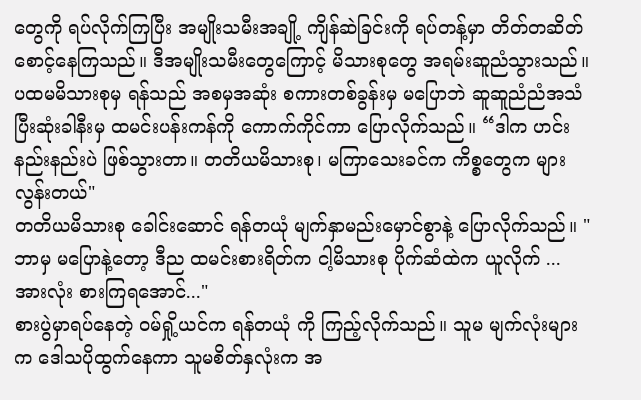တွေကို ရပ်လိုက်ကြပြီး အမျိုးသမီးအချို့ ကျိန်ဆဲခြင်းကို ရပ်တန့်မှာ တိတ်တဆိတ် စောင့်နေကြသည်။ ဒီအမျိုးသမီးတွေကြောင့် မိသားစုတွေ အရမ်းဆူညံသွားသည်။
ပထမမိသားစုမှ ရန်သည် အစမှအဆုံး စကားတစ်ခွန်းမှ မပြောဘဲ ဆူဆူညံညံအသံ ပြီးဆုံးခါနီးမှ ထမင်းပန်းကန်ကို ကောက်ကိုင်ကာ ပြောလိုက်သည်။ “ဒါက ဟင်းနည်းနည်းပဲ ဖြစ်သွားတာ။ တတိယမိသားစု၊ မကြာသေးခင်က ကိစ္စတွေက များလွန်းတယ်"
တတိယမိသားစု ခေါင်းဆောင် ရန်တယုံ မျက်နှာမည်းမှောင်စွာနဲ့ ပြောလိုက်သည်။ " ဘာမှ မပြောနဲ့တော့ ဒီည ထမင်းစားရိတ်က ငါ့မိသားစု ပိုက်ဆံထဲက ယူလိုက် ... အားလုံး စားကြရအောင်..."
စားပွဲမှာရပ်နေတဲ့ ဝမ်ရှို့ယင်က ရန်တယုံ ကို ကြည့်လိုက်သည်။ သူမ မျက်လုံးများက ဒေါသပိုထွက်နေကာ သူမစိတ်နှလုံးက အ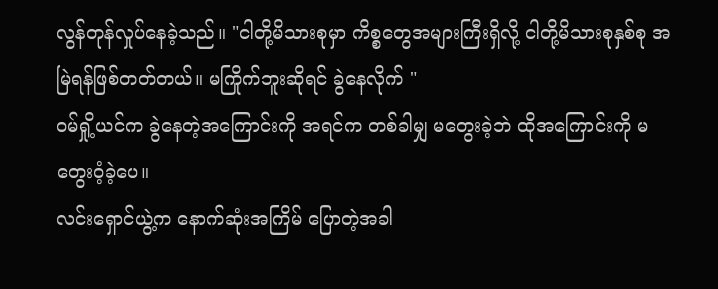လွန်တုန်လှုပ်နေခဲ့သည်။ "ငါတို့မိသားစုမှာ ကိစ္စတွေအများကြီးရှိလို့ ငါတို့မိသားစုနှစ်စု အမြဲရန်ဖြစ်တတ်တယ်။ မကြိုက်ဘူးဆိုရင် ခွဲနေလိုက် "
ဝမ်ရှို့ယင်က ခွဲနေတဲ့အကြောင်းကို အရင်က တစ်ခါမျှ မတွေးခဲ့ဘဲ ထိုအကြောင်းကို မတွေးဝံ့ခဲ့ပေ။
လင်းရှောင်ယွဲ့က နောက်ဆုံးအကြိမ် ပြောတဲ့အခါ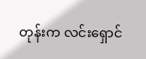တုန်းက လင်းရှောင်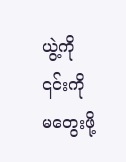ယွဲ့ကို ၎င်းကို မတွေးဖို့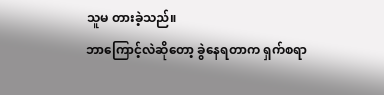သူမ တားခဲ့သည်။
ဘာကြောင့်လဲဆိုတော့ ခွဲနေရတာက ရှက်စရာ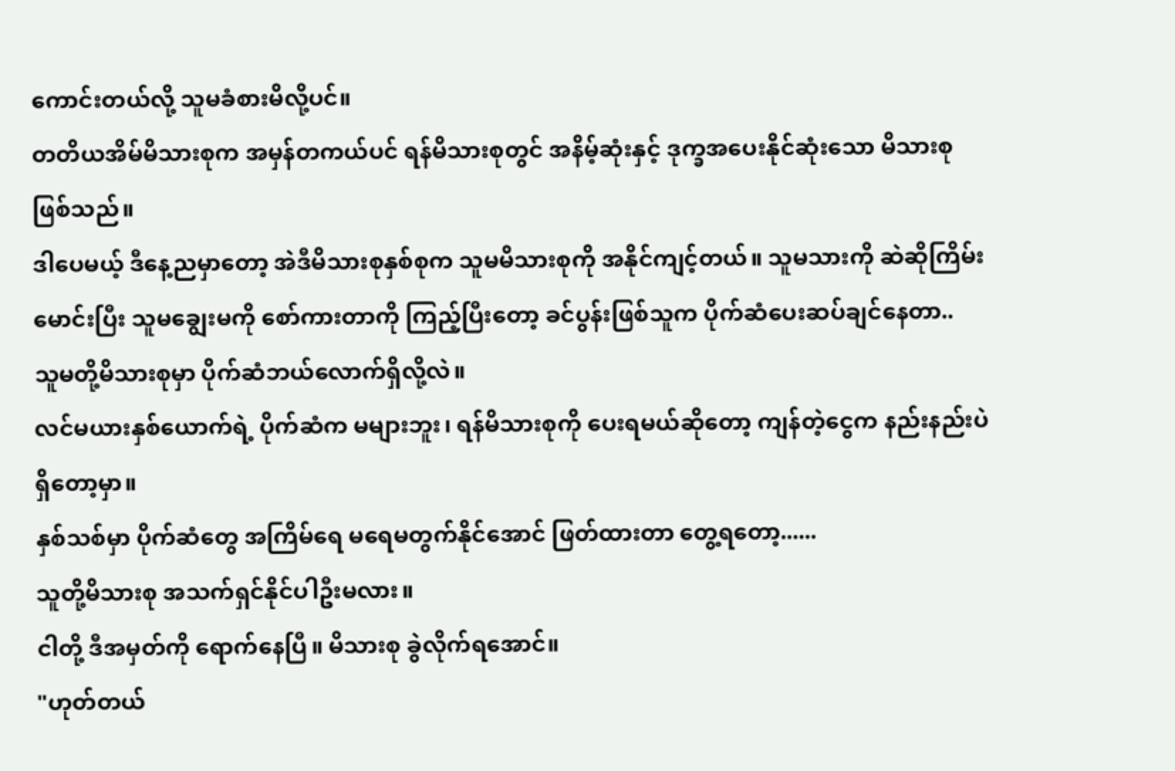ကောင်းတယ်လို့ သူမခံစားမိလို့ပင်။
တတိယအိမ်မိသားစုက အမှန်တကယ်ပင် ရန်မိသားစုတွင် အနိမ့်ဆုံးနှင့် ဒုက္ခအပေးနိုင်ဆုံးသော မိသားစုဖြစ်သည်။
ဒါပေမယ့် ဒီနေ့ညမှာတော့ အဲဒီမိသားစုနှစ်စုက သူမမိသားစုကို အနိုင်ကျင့်တယ်။ သူမသားကို ဆဲဆိုကြိမ်းမောင်းပြီး သူမချွေးမကို စော်ကားတာကို ကြည့်ပြီးတော့ ခင်ပွန်းဖြစ်သူက ပိုက်ဆံပေးဆပ်ချင်နေတာ..
သူမတို့မိသားစုမှာ ပိုက်ဆံဘယ်လောက်ရှိလို့လဲ။
လင်မယားနှစ်ယောက်ရဲ့ ပိုက်ဆံက မများဘူး၊ ရန်မိသားစုကို ပေးရမယ်ဆိုတော့ ကျန်တဲ့ငွေက နည်းနည်းပဲရှိတော့မှာ။
နှစ်သစ်မှာ ပိုက်ဆံတွေ အကြိမ်ရေ မရေမတွက်နိုင်အောင် ဖြတ်ထားတာ တွေ့ရတော့......
သူတို့မိသားစု အသက်ရှင်နိုင်ပါဦးမလား။
ငါတို့ ဒီအမှတ်ကို ရောက်နေပြီ။ မိသားစု ခွဲလိုက်ရအောင်။
"ဟုတ်တယ်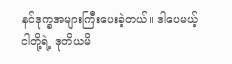နင်ဒုက္ခအများကြီးပေးခဲ့တယ်။ ဒါပေမယ့် ငါတို့ရဲ့ ဒုတိယမိ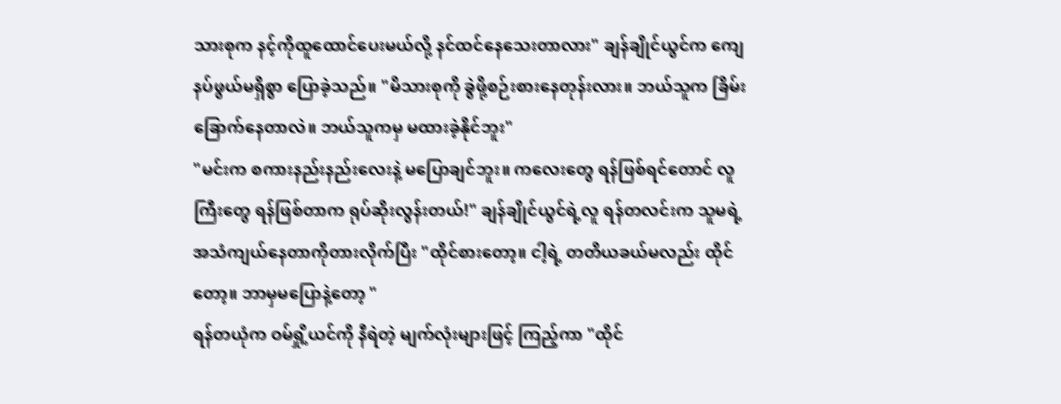သားစုက နင့်ကိုထူထောင်ပေးမယ်လို့ နင်ထင်နေသေးတာလား" ချန်ချိုင်ယွင်က ကျေနပ်ဖွယ်မရှိစွာ ပြောခဲ့သည်။ "မိသားစုကို ခွဲဖို့စဉ်းစားနေတုန်းလား။ ဘယ်သူက ခြိမ်းခြောက်နေတာလဲ။ ဘယ်သူကမှ မထားခဲ့နိုင်ဘူး"
"မင်းက စကားနည်းနည်းလေးနဲ့ မပြောချင်ဘူး။ ကလေးတွေ ရန်ဖြစ်ရင်တောင် လူကြီးတွေ ရန်ဖြစ်တာက ရုပ်ဆိုးလွန်းတယ်!" ချန်ချိုင်ယွင်ရဲ့လူ ရန်တလင်းက သူမရဲ့ အသံကျယ်နေတာကိုတားလိုက်ပြီး "ထိုင်စားတော့။ ငါ့ရဲ့ တတိယခယ်မလည်း ထိုင်တော့။ ဘာမှမပြောနဲ့တော့ "
ရန်တယုံက ဝမ်ရှို့ယင်ကို နီရဲတဲ့ မျက်လုံးများဖြင့် ကြည့်ကာ "ထိုင်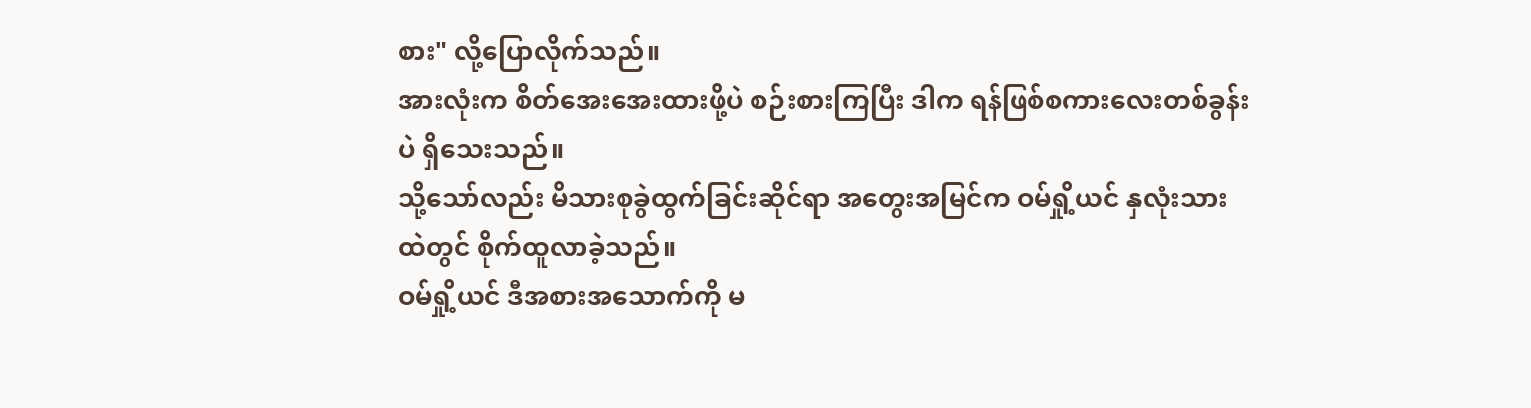စား" လို့ပြောလိုက်သည်။
အားလုံးက စိတ်အေးအေးထားဖို့ပဲ စဉ်းစားကြပြီး ဒါက ရန်ဖြစ်စကားလေးတစ်ခွန်းပဲ ရှိသေးသည်။
သို့သော်လည်း မိသားစုခွဲထွက်ခြင်းဆိုင်ရာ အတွေးအမြင်က ဝမ်ရှို့ယင် နှလုံးသားထဲတွင် စိုက်ထူလာခဲ့သည်။
ဝမ်ရှို့ယင် ဒီအစားအသောက်ကို မ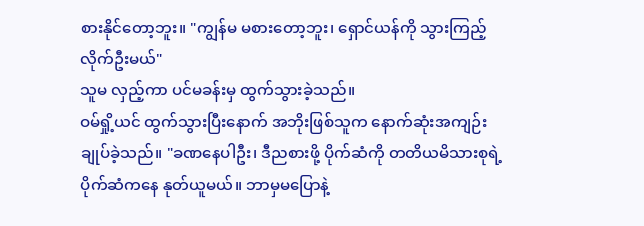စားနိုင်တော့ဘူး။ "ကျွန်မ မစားတော့ဘူး၊ ရှောင်ယန်ကို သွားကြည့်လိုက်ဦးမယ်"
သူမ လှည့်ကာ ပင်မခန်းမှ ထွက်သွားခဲ့သည်။
ဝမ်ရှို့ယင် ထွက်သွားပြီးနောက် အဘိုးဖြစ်သူက နောက်ဆုံးအကျဉ်းချုပ်ခဲ့သည်။ "ခဏနေပါဦး၊ ဒီညစားဖို့ ပိုက်ဆံကို တတိယမိသားစုရဲ့ ပိုက်ဆံကနေ နုတ်ယူမယ်။ ဘာမှမပြောနဲ့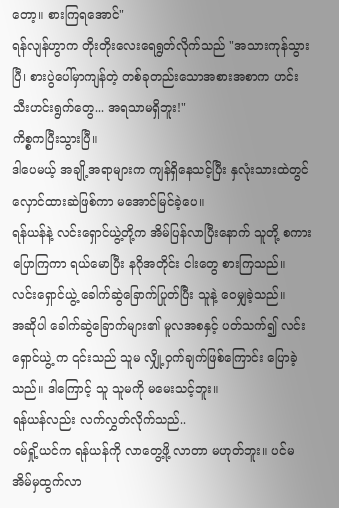တော့။ စားကြရအောင်"
ရန်လျန်ဟွာက တိုးတိုးလေးရေရွတ်လိုက်သည် "အသားကုန်သွားပြီ၊ စားပွဲပေါ်မှာကျန်တဲ့ တစ်ခုတည်းသောအစားအစာက ဟင်းသီးဟင်းရွက်တွေ... အရသာမရှိဘူး!"
ကိစ္စကပြီးသွားပြီ။
ဒါပေမယ့် အချို့အရာများက ကျန်ရှိနေသင့်ပြီး နှလုံးသားထဲတွင် လှောင်ထားဆဲဖြစ်ကာ မအောင်မြင်ခဲ့ပေ။
ရန်ယန်နဲ့ လင်းရှောင်ယွဲ့တို့က အိမ်ပြန်လာပြီးနောက် သူတို့ စကားပြောကြကာ ရယ်မောပြီး နဂိုအတိုင်း ငါးတွေ စားကြသည်။
လင်းရှောင်ယွဲ့ ခေါက်ဆွဲခြောက်ပြုတ်ပြီး သူနဲ့ ဝေမျှခဲ့သည်။
အဆိုပါ ခေါက်ဆွဲခြောက်များ၏ မူလအစနှင့် ပတ်သက်၍ လင်းရှောင်ယွဲ့ က ၎င်းသည် သူမ လျှို့ဝှက်ချက်ဖြစ်ကြောင်း ပြောခဲ့သည်။ ဒါကြောင့် သူ သူမကို မမေးသင့်ဘူး။
ရန်ယန်လည်း လက်လွှတ်လိုက်သည်..
ဝမ်ရှို့ယင်က ရန်ယန်ကို လာတွေ့ဖို့ လာတာ မဟုတ်ဘူး။ ပင်မအိမ်မှထွက်လာ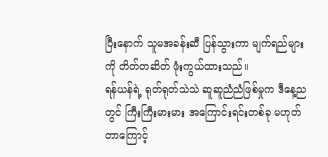ပြီးနောက် သူမအခန်းဆီ ပြန်သွားကာ မျက်ရည်များကို တိတ်တဆိတ် ဖုံးကွယ်ထားသည်။
ရန်ယန်ရဲ့ ရုတ်ရုတ်သဲသဲ ဆူဆူညံညံဖြစ်မှုက ဒီနေ့ညတွင် ကြီးကြီးမားမား အကြောင်းရင်းတစ်ခု မဟုတ်တာကြောင့်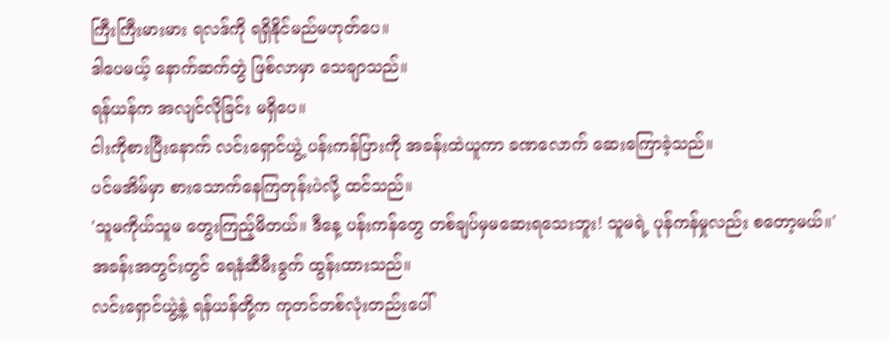ကြီးကြီးမားမား ရလဒ်ကို ရရှိနိုင်မည်မဟုတ်ပေ။
ဒါပေမယ့် နောက်ဆက်တွဲ ဖြစ်လာမှာ သေချာသည်။
ရန်ယန်က အလျင်လိုခြင်း မရှိပေ။
ငါးကိုစားပြီးနောက် လင်းရှောင်ယွဲ့ ပန်းကန်ပြားကို အခန်းထဲယူကာ ခဏလောက် ဆေးကြောခဲ့သည်။
ပင်မအိမ်မှာ စားသောက်နေကြတုန်းပဲလို့ ထင်သည်။
'သူမကိုယ်သူမ တွေးကြည့်မိတယ်။ ဒီနေ့ ပန်းကန်တွေ တစ်ချပ်မှမဆေးရသေးဘူး! သူမရဲ့ ပုန်ကန်မှုလည်း စတော့မယ်။'
အခန်းအတွင်းတွင် ရေနံဆီမီးခွက် ထွန်းထားသည်။
လင်းရှောင်ယွဲ့နဲ့ ရန်ယန်တို့က ကုတင်တစ်လုံးတည်းပေါ်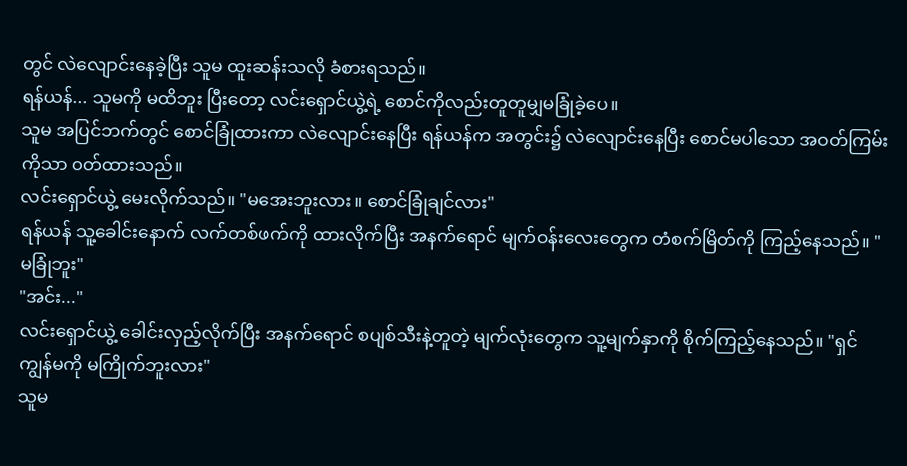တွင် လဲလျောင်းနေခဲ့ပြီး သူမ ထူးဆန်းသလို ခံစားရသည်။
ရန်ယန်... သူမကို မထိဘူး ပြီးတော့ လင်းရှောင်ယွဲ့ရဲ့ စောင်ကိုလည်းတူတူမျှမခြုံခဲ့ပေ။
သူမ အပြင်ဘက်တွင် စောင်ခြုံထားကာ လဲလျောင်းနေပြီး ရန်ယန်က အတွင်း၌ လဲလျောင်းနေပြီး စောင်မပါသော အဝတ်ကြမ်းကိုသာ ၀တ်ထားသည်။
လင်းရှောင်ယွဲ့ မေးလိုက်သည်။ "မအေးဘူးလား။ စောင်ခြုံချင်လား"
ရန်ယန် သူ့ခေါင်းနောက် လက်တစ်ဖက်ကို ထားလိုက်ပြီး အနက်ရောင် မျက်ဝန်းလေးတွေက တံစက်မြိတ်ကို ကြည့်နေသည်။ "မခြုံဘူး"
"အင်း..."
လင်းရှောင်ယွဲ့ ခေါင်းလှည့်လိုက်ပြီး အနက်ရောင် စပျစ်သီးနဲ့တူတဲ့ မျက်လုံးတွေက သူ့မျက်နှာကို စိုက်ကြည့်နေသည်။ "ရှင် ကျွန်မကို မကြိုက်ဘူးလား"
သူမ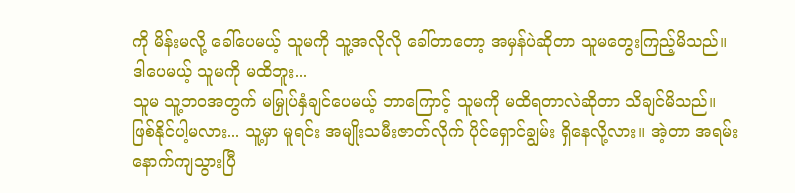ကို မိန်းမလို့ ခေါ်ပေမယ့် သူမကို သူ့အလိုလို ခေါ်တာတော့ အမှန်ပဲဆိုတာ သူမတွေးကြည့်မိသည်။
ဒါပေမယ့် သူမကို မထိဘူး...
သူမ သူ့ဘဝအတွက် မမြှုပ်နှံချင်ပေမယ့် ဘာကြောင့် သူမကို မထိရတာလဲဆိုတာ သိချင်မိသည်။
ဖြစ်နိုင်ပါ့မလား... သူ့မှာ မူရင်း အမျိုးသမီးဇာတ်လိုက် ပိုင်ရှောင်ချွမ်း ရှိနေလို့လား။ အဲ့တာ အရမ်းနောက်ကျသွားပြီ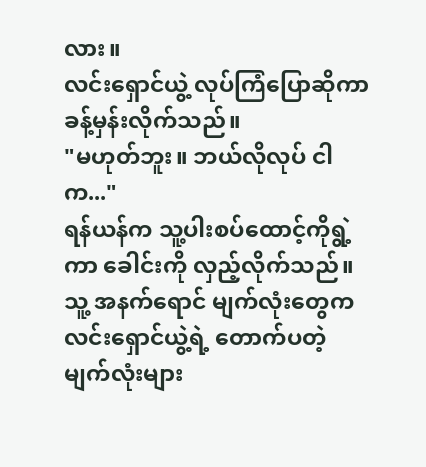လား။
လင်းရှောင်ယွဲ့ လုပ်ကြံပြောဆိုကာ ခန့်မှန်းလိုက်သည်။
"မဟုတ်ဘူး။ ဘယ်လိုလုပ် ငါက..."
ရန်ယန်က သူ့ပါးစပ်ထောင့်ကိုရွဲ့ကာ ခေါင်းကို လှည့်လိုက်သည်။ သူ့ အနက်ရောင် မျက်လုံးတွေက လင်းရှောင်ယွဲ့ရဲ့ တောက်ပတဲ့ မျက်လုံးများ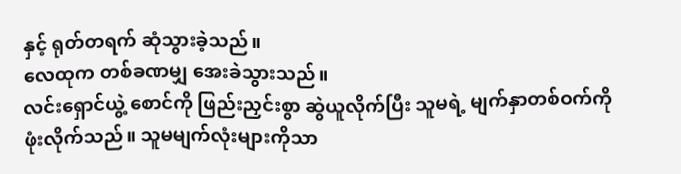နှင့် ရုတ်တရက် ဆုံသွားခဲ့သည်။
လေထုက တစ်ခဏမျှ အေးခဲသွားသည်။
လင်းရှောင်ယွဲ့ စောင်ကို ဖြည်းညှင်းစွာ ဆွဲယူလိုက်ပြီး သူမရဲ့ မျက်နှာတစ်ဝက်ကို ဖုံးလိုက်သည်။ သူမမျက်လုံးများကိုသာ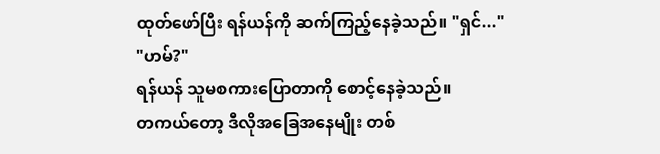ထုတ်ဖော်ပြီး ရန်ယန်ကို ဆက်ကြည့်နေခဲ့သည်။ "ရှင်..."
"ဟမ်?"
ရန်ယန် သူမစကားပြောတာကို စောင့်နေခဲ့သည်။
တကယ်တော့ ဒီလိုအခြေအနေမျိုး တစ်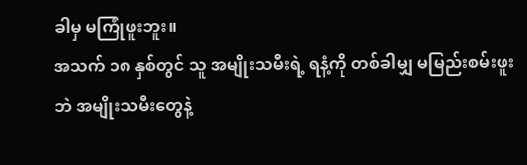ခါမှ မကြုံဖူးဘူး။
အသက် ၁၈ နှစ်တွင် သူ အမျိုးသမီးရဲ့ ရနံ့ကို တစ်ခါမျှ မမြည်းစမ်းဖူးဘဲ အမျိုးသမီးတွေနဲ့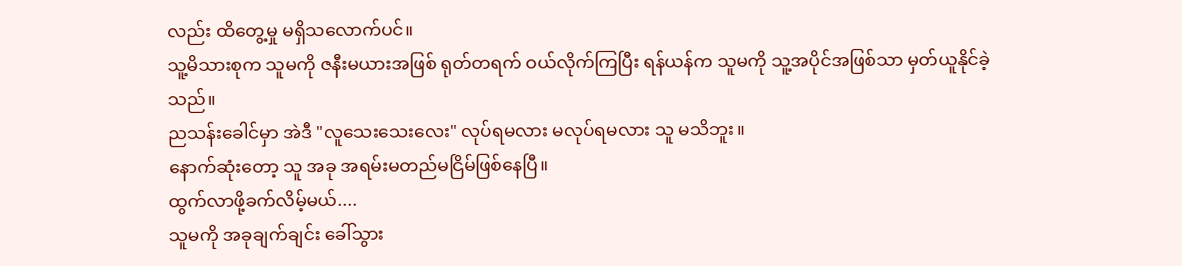လည်း ထိတွေ့မှု မရှိသလောက်ပင်။
သူ့မိသားစုက သူမကို ဇနီးမယားအဖြစ် ရုတ်တရက် ဝယ်လိုက်ကြပြီး ရန်ယန်က သူမကို သူ့အပိုင်အဖြစ်သာ မှတ်ယူနိုင်ခဲ့သည်။
ညသန်းခေါင်မှာ အဲဒီ "လူသေးသေးလေး" လုပ်ရမလား မလုပ်ရမလား သူ မသိဘူး။
နောက်ဆုံးတော့ သူ အခု အရမ်းမတည်မငြိမ်ဖြစ်နေပြီ။
ထွက်လာဖို့ခက်လိမ့်မယ်....
သူမကို အခုချက်ချင်း ခေါ်သွား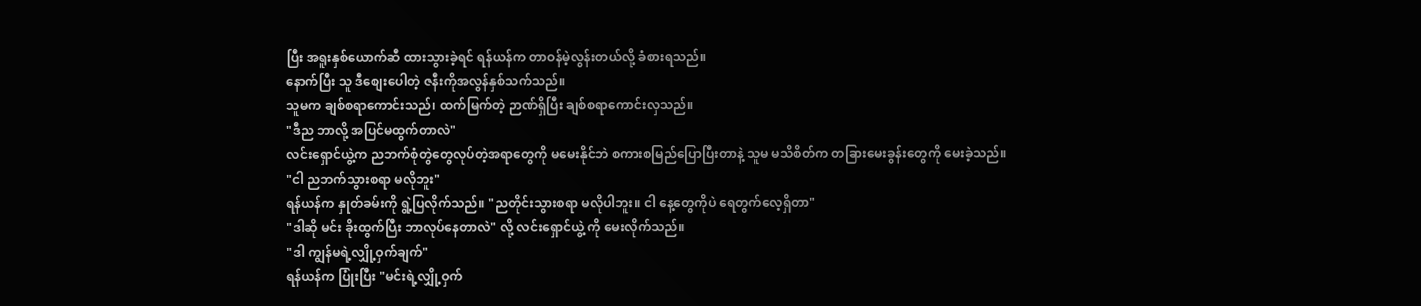ပြီး အရူးနှစ်ယောက်ဆီ ထားသွားခဲ့ရင် ရန်ယန်က တာဝန်မဲ့လွန်းတယ်လို့ ခံစားရသည်။
နောက်ပြီး သူ ဒီစျေးပေါတဲ့ ဇနီးကိုအလွန်နှစ်သက်သည်။
သူမက ချစ်စရာကောင်းသည်၊ ထက်မြက်တဲ့ ဉာဏ်ရှိပြီး ချစ်စရာကောင်းလှသည်။
"ဒီည ဘာလို့ အပြင်မထွက်တာလဲ"
လင်းရှောင်ယွဲ့က ညဘက်စုံတွဲတွေလုပ်တဲ့အရာတွေကို မမေးနိုင်ဘဲ စကားစမြည်ပြောပြီးတာနဲ့ သူမ မသိစိတ်က တခြားမေးခွန်းတွေကို မေးခဲ့သည်။
"ငါ ညဘက်သွားစရာ မလိုဘူး"
ရန်ယန်က နှုတ်ခမ်းကို ရွဲ့ပြလိုက်သည်။ "ညတိုင်းသွားစရာ မလိုပါဘူး။ ငါ နေ့တွေကိုပဲ ရေတွက်လေ့ရှိတာ"
"ဒါဆို မင်း ခိုးထွက်ပြီး ဘာလုပ်နေတာလဲ" လို့ လင်းရှောင်ယွဲ့ ကို မေးလိုက်သည်။
"ဒါ ကျွန်မရဲ့လျှို့ဝှက်ချက်"
ရန်ယန်က ပြုံးပြီး "မင်းရဲ့လျှို့ဝှက်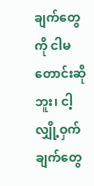ချက်တွေကို ငါမတောင်းဆိုဘူး၊ ငါ့လျှို့ဝှက်ချက်တွေ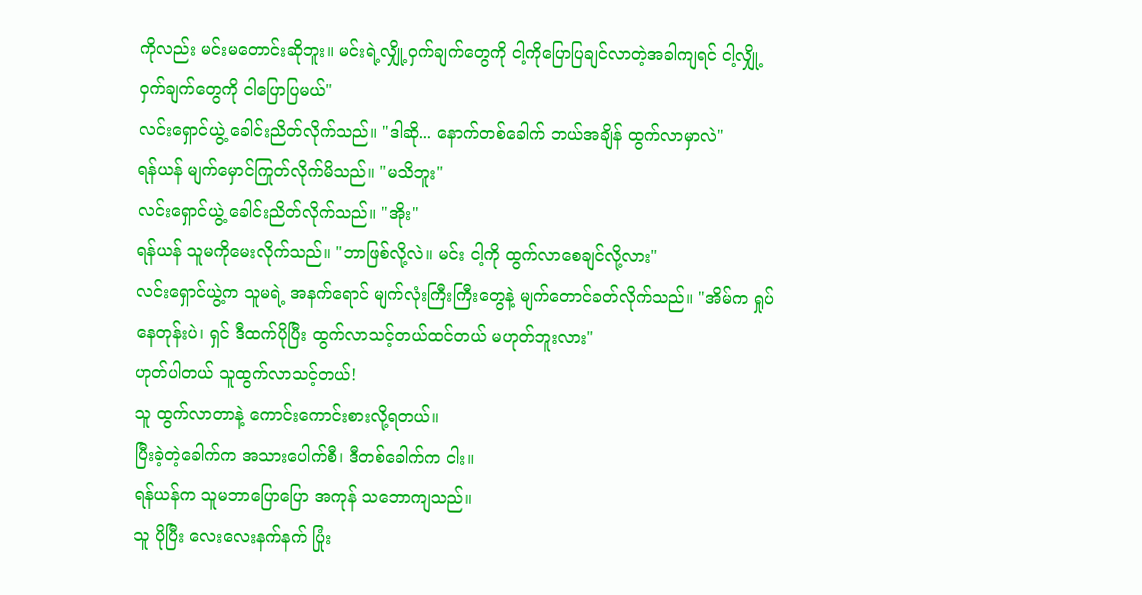ကိုလည်း မင်းမတောင်းဆိုဘူး။ မင်းရဲ့လျှို့ဝှက်ချက်တွေကို ငါ့ကိုပြောပြချင်လာတဲ့အခါကျရင် ငါ့လျှို့ဝှက်ချက်တွေကို ငါပြောပြမယ်"
လင်းရှောင်ယွဲ့ ခေါင်းညိတ်လိုက်သည်။ "ဒါဆို... နောက်တစ်ခေါက် ဘယ်အချိန် ထွက်လာမှာလဲ"
ရန်ယန် မျက်မှောင်ကြုတ်လိုက်မိသည်။ "မသိဘူး"
လင်းရှောင်ယွဲ့ ခေါင်းညိတ်လိုက်သည်။ "အိုး"
ရန်ယန် သူမကိုမေးလိုက်သည်။ "ဘာဖြစ်လို့လဲ။ မင်း ငါ့ကို ထွက်လာစေချင်လို့လား"
လင်းရှောင်ယွဲ့က သူမရဲ့ အနက်ရောင် မျက်လုံးကြီးကြီးတွေနဲ့ မျက်တောင်ခတ်လိုက်သည်။ "အိမ်က ရှုပ်နေတုန်းပဲ၊ ရှင် ဒီထက်ပိုပြီး ထွက်လာသင့်တယ်ထင်တယ် မဟုတ်ဘူးလား"
ဟုတ်ပါတယ် သူထွက်လာသင့်တယ်!
သူ ထွက်လာတာနဲ့ ကောင်းကောင်းစားလို့ရတယ်။
ပြီးခဲ့တဲ့ခေါက်က အသားပေါက်စီ၊ ဒီတစ်ခေါက်က ငါး။
ရန်ယန်က သူမဘာပြောပြော အကုန် သဘောကျသည်။
သူ ပိုပြီး လေးလေးနက်နက် ပြုံး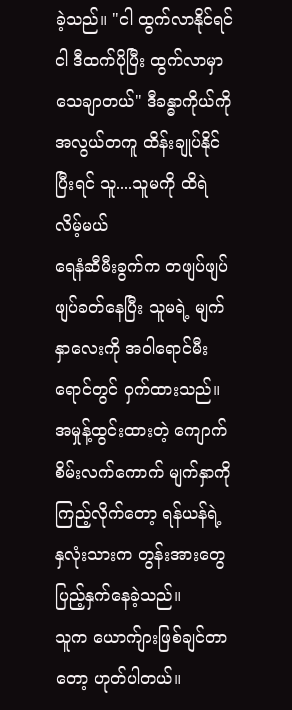ခဲ့သည်။ "ငါ ထွက်လာနိုင်ရင် ငါ ဒီထက်ပိုပြီး ထွက်လာမှာ သေချာတယ်" ဒီခန္ဓာကိုယ်ကို အလွယ်တကူ ထိန်းချုပ်နိုင်ပြီးရင် သူ....သူမကို ထိရဲလိမ့်မယ်
ရေနံဆီမီးခွက်က တဖျပ်ဖျပ်ဖျပ်ခတ်နေပြီး သူမရဲ့ မျက်နှာလေးကို အဝါရောင်မီးရောင်တွင် ဝှက်ထားသည်။ အမှုန့်ထွင်းထားတဲ့ ကျောက်စိမ်းလက်ကောက် မျက်နှာကို ကြည့်လိုက်တော့ ရန်ယန်ရဲ့ နှလုံးသားက တွန်းအားတွေ ပြည့်နှက်နေခဲ့သည်။
သူက ယောက်ျားဖြစ်ချင်တာတော့ ဟုတ်ပါတယ်။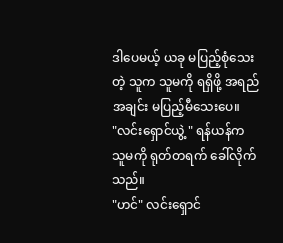ဒါပေမယ့် ယခု မပြည့်စုံသေးတဲ့ သူက သူမကို ရရှိဖို့ အရည်အချင်း မပြည့်မီသေးပေ။
"လင်းရှောင်ယွဲ့ " ရန်ယန်က သူမကို ရုတ်တရက် ခေါ်လိုက်သည်။
"ဟင်" လင်းရှောင်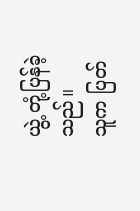ယွဲ့ တုံ့ပြန်ခဲ့သည်။
သူက ပြတ်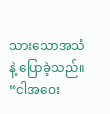သားသောအသံနဲ့ ပြောခဲ့သည်။ “ငါအဝေး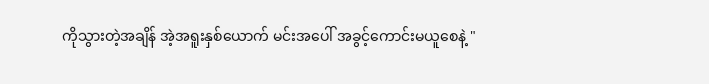ကိုသွားတဲ့အချိန် အဲ့အရူးနှစ်ယောက် မင်းအပေါ် အခွင့်ကောင်းမယူစေနဲ့ "